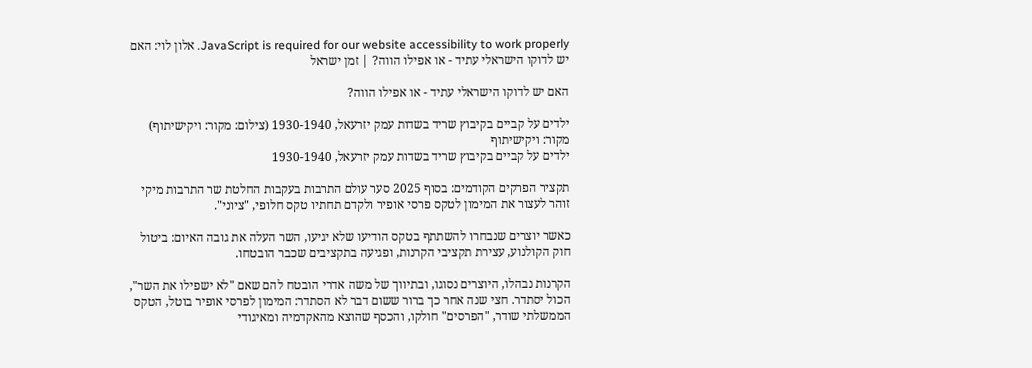JavaScript is required for our website accessibility to work properly. אלון לוי: האם יש לדוקו הישראלי עתיד - או אפילו הווה? | זמן ישראל

האם יש לדוקו הישראלי עתיד - או אפילו הווה?

ילדים על קביים בקיבוץ שריד בשדות עמק יזרעאל, 1930-1940 (צילום: מקור: ויקישיתוף)
מקור: ויקישיתוף
ילדים על קביים בקיבוץ שריד בשדות עמק יזרעאל, 1930-1940

תקציר הפרקים הקודמים: בסוף 2025 סער עולם התרבות בעקבות החלטת שר התרבות מיקי זוהר לעצור את המימון לטקס פרסי אופיר ולקדם תחתיו טקס חלופי, "ציוני".

כאשר יוצרים שנבחרו להשתתף בטקס הודיעו שלא יגיעו, השר העלה את גובה האיום: ביטול חוק הקולנוע, עצירת תקציבי הקרנות, ופגיעה בתקציבים שכבר הובטחו.

הקרנות נבהלו, היוצרים נסוגו, ובתיווך של משה אדרי הובטח להם שאם "לא ישפילו את השר", הכול יסתדר. חצי שנה אחר כך ברור ששום דבר לא הסתדר: המימון לפרסי אופיר בוטל, הטקס הממשלתי שודר, "הפרסים" חולקו, והכסף שהוצא מהאקדמיה ומאיגודי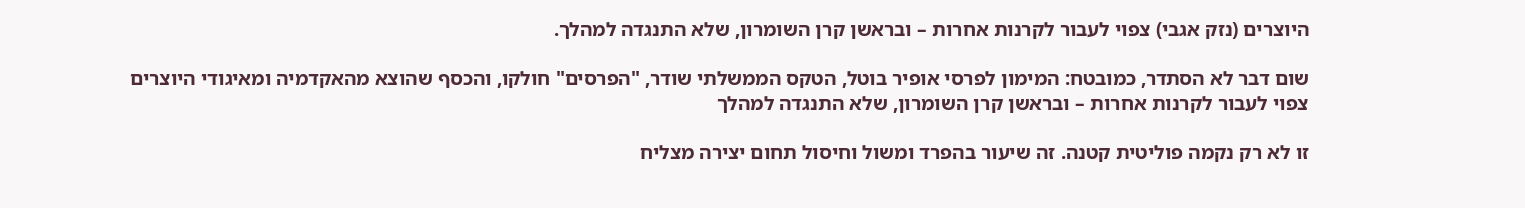היוצרים (נזק אגבי) צפוי לעבור לקרנות אחרות – ובראשן קרן השומרון, שלא התנגדה למהלך.

שום דבר לא הסתדר, כמובטח: המימון לפרסי אופיר בוטל, הטקס הממשלתי שודר, "הפרסים" חולקו, והכסף שהוצא מהאקדמיה ומאיגודי היוצרים צפוי לעבור לקרנות אחרות – ובראשן קרן השומרון, שלא התנגדה למהלך

זו לא רק נקמה פוליטית קטנה. זה שיעור בהפרד ומשול וחיסול תחום יצירה מצליח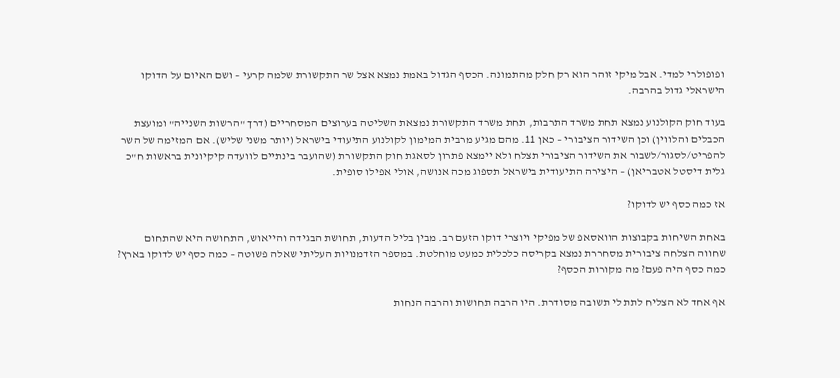ופופולרי למדי. אבל מיקי זוהר הוא רק חלק מהתמונה. הכסף הגדול באמת נמצא אצל שר התקשורת שלמה קרעי – ושם האיום על הדוקו הישראלי גדול בהרבה.

בעוד חוק הקולנוע נמצא תחת משרד התרבות, תחת משרד התקשורת נמצאת השליטה בערוצים המסחריים (דרך "הרשות השנייה" ומועצת הכבלים והלווין) וכן השידור הציבורי – כאן 11. מהם מגיע מרבית המימון לקולנוע התיעודי בישראל (יותר משני שליש). אם המזימה של השר להפריט/לסגור/לשבור את השידור הציבורי תצלח ולא יימצא פתרון לסאגת חוק התקשורת (שהועבר בינתיים לוועדה קיקיונית בראשות ח"כ גלית דיסטל אטבריאן) – היצירה התיעודית בישראל תספוג מכה אנושה, אולי אפילו סופית.

אז כמה כסף יש לדוקו?

באחת השיחות בקבוצות הוואסאפ של מפיקי ויוצרי דוקו הזעם רב. מבין בליל הדעות, תחושת הבגידה והייאוש, התחושה היא שהתחום שחווה הצלחה ציבורית מסחררת נמצא בקריסה כלכלית כמעט מוחלטת. במספר הזדמנויות העליתי שאלה פשוטה – כמה כסף יש לדוקו בארץ? כמה כסף היה פעם? מה מקורות הכסף?

אף אחד לא הצליח לתת לי תשובה מסודרת. היו הרבה תחושות והרבה הנחות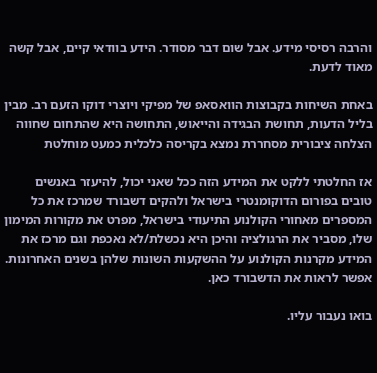והרבה רסיסי מידע. אבל שום דבר מסודר. הידע בוודאי קיים, אבל קשה מאוד לדעת.

באחת השיחות בקבוצות הוואסאפ של מפיקי ויוצרי דוקו הזעם רב. מבין בליל הדעות, תחושת הבגידה והייאוש, התחושה היא שהתחום שחווה הצלחה ציבורית מסחררת נמצא בקריסה כלכלית כמעט מוחלטת

אז החלטתי ללקט את המידע הזה ככל שאני יכול, להיעזר באנשים טובים בפורום הדוקומנטרי בישראל ולהקים דשבורד שמרכז את כל המספרים מאחורי הקולנוע התיעודי בישראל, מפרט את מקורות המימון שלו, מסביר את הרגולציה והיכן היא נכשלת/לא נאכפת וגם מרכז את המידע מקרנות הקולנוע על ההשקעות השונות שלהן בשנים האחרונות. אפשר לראות את הדשבורד כאן.

בואו נעבור עליו.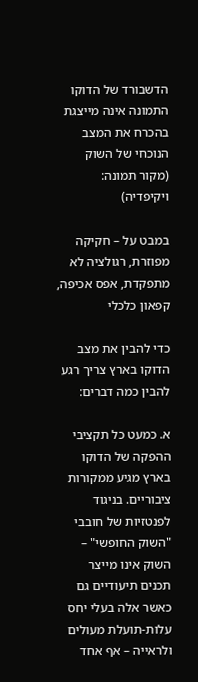הדשבורד של הדוקו
התמונה אינה מייצגת בהכרח את המצב הנוכחי של השוק (מקור תמונה: ויקיפדיה)

במבט על – חקיקה מפוזרת, רגולציה לא מתפקדת, אפס אכיפה, קפאון כלכלי

כדי להבין את מצב הדוקו בארץ צריך רגע להבין כמה דברים:

א. כמעט כל תקציבי ההפקה של הדוקו בארץ מגיע ממקורות ציבוריים. בניגוד לפנטזיות של חובבי "השוק החופשי" – השוק אינו מייצר תכנים תיעודיים גם כאשר אלה בעלי יחס עלות-תועלת מעולים ולראייה – אף אחד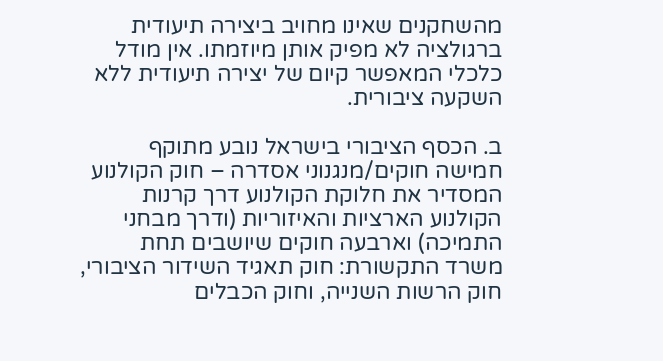מהשחקנים שאינו מחויב ביצירה תיעודית ברגולציה לא מפיק אותן מיוזמתו. אין מודל כלכלי המאפשר קיום של יצירה תיעודית ללא השקעה ציבורית.

ב. הכסף הציבורי בישראל נובע מתוקף חמישה חוקים/מנגנוני אסדרה – חוק הקולנוע המסדיר את חלוקת הקולנוע דרך קרנות הקולנוע הארציות והאיזוריות (ודרך מבחני התמיכה) וארבעה חוקים שיושבים תחת משרד התקשורת: חוק תאגיד השידור הציבורי, חוק הרשות השנייה, וחוק הכבלים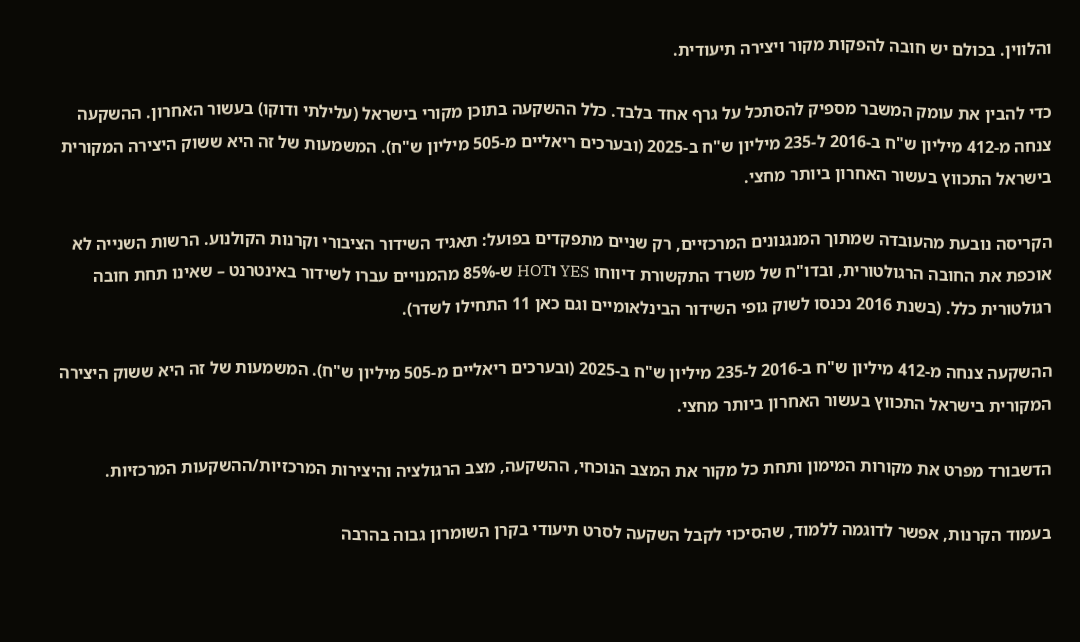והלווין. בכולם יש חובה להפקות מקור ויצירה תיעודית.

כדי להבין את עומק המשבר מספיק להסתכל על גרף אחד בלבד. כלל ההשקעה בתוכן מקורי בישראל (עלילתי ודוקו) בעשור האחרון. ההשקעה צנחה מ-412 מיליון ש"ח ב-2016 ל-235 מיליון ש"ח ב-2025 (ובערכים ריאליים מ-505 מיליון ש"ח). המשמעות של זה היא ששוק היצירה המקורית בישראל התכווץ בעשור האחרון ביותר מחצי.

הקריסה נובעת מהעובדה שמתוך המנגנונים המרכזיים, רק שניים מתפקדים בפועל: תאגיד השידור הציבורי וקרנות הקולנוע. הרשות השנייה לא אוכפת את החובה הרגולטורית, ובדו"ח של משרד התקשורת דיווחו YES וHOT ש-85% מהמנויים עברו לשידור באינטרנט – שאינו תחת חובה רגולטורית כלל. (בשנת 2016 נכנסו לשוק גופי השידור הבינלאומיים וגם כאן 11 התחילו לשדר).

ההשקעה צנחה מ-412 מיליון ש"ח ב-2016 ל-235 מיליון ש"ח ב-2025 (ובערכים ריאליים מ-505 מיליון ש"ח). המשמעות של זה היא ששוק היצירה המקורית בישראל התכווץ בעשור האחרון ביותר מחצי.

הדשבורד מפרט את מקורות המימון ותחת כל מקור את המצב הנוכחי, ההשקעה, מצב הרגולציה והיצירות המרכזיות/ההשקעות המרכזיות.

בעמוד הקרנות, אפשר לדוגמה ללמוד, שהסיכוי לקבל השקעה לסרט תיעודי בקרן השומרון גבוה בהרבה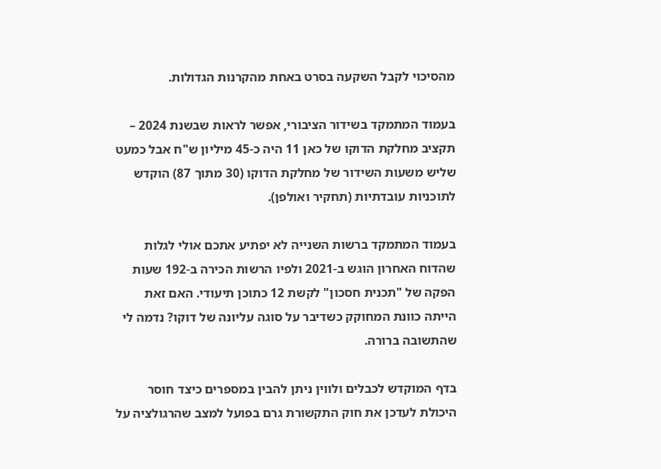מהסיכוי לקבל השקעה בסרט באחת מהקרנות הגדולות.

בעמוד המתמקד בשידור הציבורי, אפשר לראות שבשנת 2024 – תקציב מחלקת הדוקו של כאן 11 היה כ-45 מיליון ש"ח אבל כמעט שליש משעות השידור של מחלקת הדוקו (30 מתוך 87) הוקדש לתוכניות עובדתיות (תחקיר ואולפן).

בעמוד המתמקד ברשות השנייה לא יפתיע אתכם אולי לגלות שהדוח האחרון הוגש ב-2021 ולפיו הרשות הכירה ב-192 שעות הפקה של "תכנית חסכון" לקשת 12 כתוכן תיעודי. האם זאת הייתה כוונת המחוקק כשדיבר על סוגה עליונה של דוקו? נדמה לי שהתשובה ברורה.

בדף המוקדש לכבלים ולווין ניתן להבין במספרים כיצד חוסר היכולת לעדכן את חוק התקשורת גרם בפועל למצב שהרגולציה על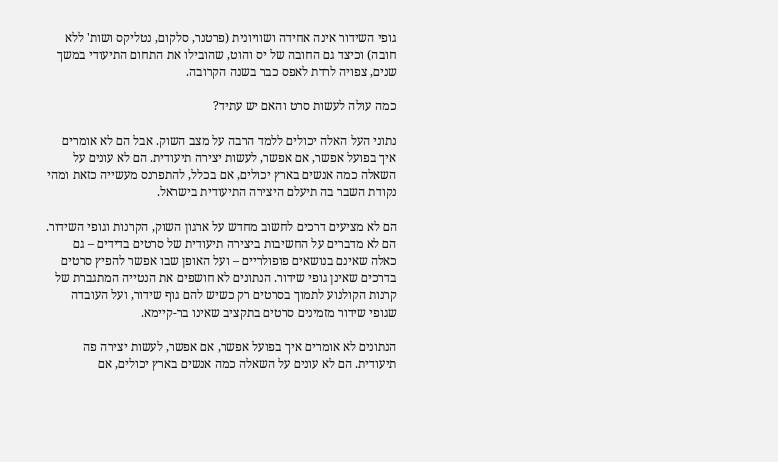גופי השידור אינה אחידה ושוויונית (פרטנר, סלקום, נטליקס ושות' ללא חובה) וכיצד גם החובה של יס והוט, שהובילו את התחום התיעודי במשך שנים, צפויה לרדת לאפס כבר בשנה הקרובה.

כמה עולה לעשות סרט והאם יש עתיד?

נתוני העל האלה יכולים ללמד הרבה על מצב השוק. אבל הם לא אומרים איך בפועל אפשר, אם אפשר, לעשות יצירה תיעודית. הם לא עונים על השאלה כמה אנשים בארץ יכולים, אם בכלל, להתפרנס מעשייה כזאת ומהי נקודת השבר בה תיעלם היצירה התיעודית בישראל.

הם לא מציעים דרכים לחשוב מחדש על ארגון השוק, הקרנות וגופי השידור. הם לא מדברים על החשיבות ביצירה תיעודית של סרטים בדידים – גם כאלה שאינם בנושאים פופולריים – ועל האופן שבו אפשר להפיץ סרטים בדרכים שאינן גופי שידור. הנתונים לא חושפים את הנטייה המתגברת של קרנות הקולנוע לתמוך בסרטים רק כשיש להם גוף שידור, ועל העובדה שגופי שידור מזמינים סרטים בתקציב שאינו בר-קיימא.

הנתונים לא אומרים איך בפועל אפשר, אם אפשר, לעשות יצירה פה תיעודית. הם לא עונים על השאלה כמה אנשים בארץ יכולים, אם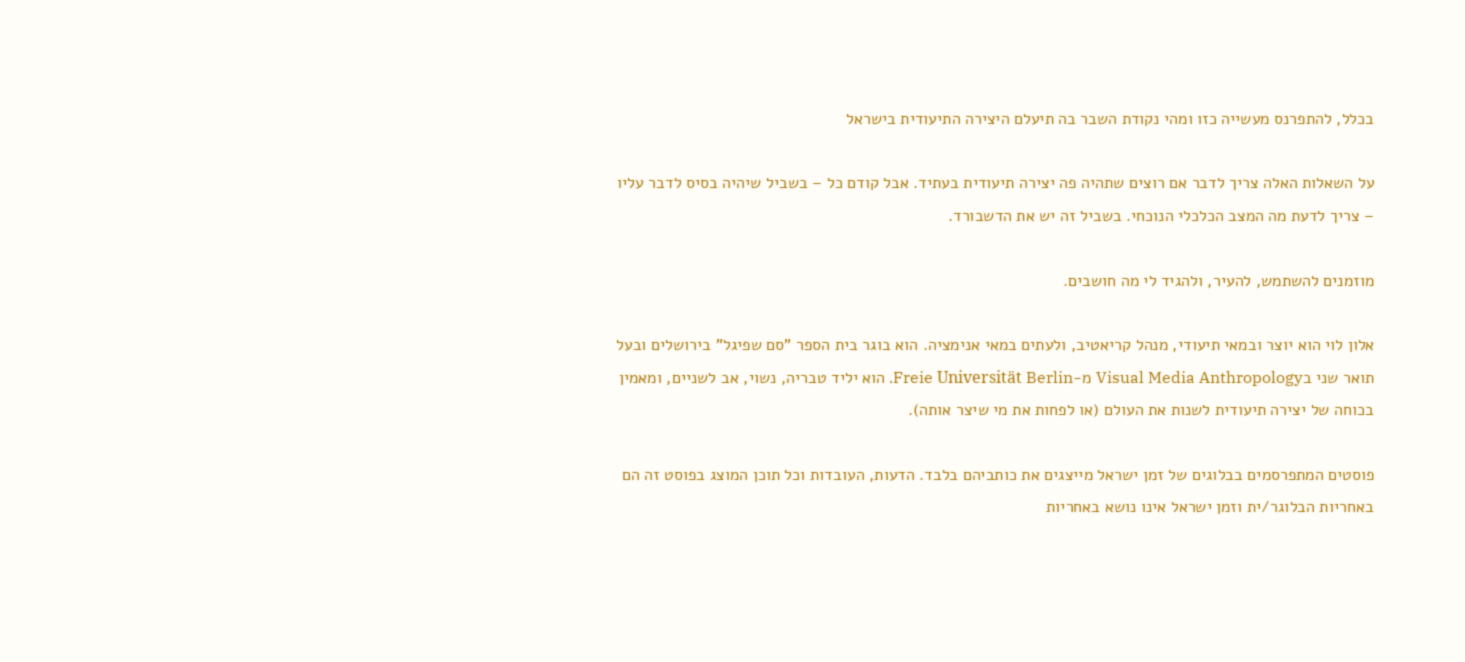בכלל, להתפרנס מעשייה כזו ומהי נקודת השבר בה תיעלם היצירה התיעודית בישראל

על השאלות האלה צריך לדבר אם רוצים שתהיה פה יצירה תיעודית בעתיד. אבל קודם כל – בשביל שיהיה בסיס לדבר עליו – צריך לדעת מה המצב הכלכלי הנוכחי. בשביל זה יש את הדשבורד.

מוזמנים להשתמש, להעיר, ולהגיד לי מה חושבים.

אלון לוי הוא יוצר ובמאי תיעודי, מנהל קריאטיב, ולעתים במאי אנימציה. הוא בוגר בית הספר "סם שפיגל" בירושלים ובעל תואר שני בVisual Media Anthropology מ-Freie Universität Berlin. הוא יליד טבריה, נשוי, אב לשניים, ומאמין בכוחה של יצירה תיעודית לשנות את העולם (או לפחות את מי שיצר אותה).

פוסטים המתפרסמים בבלוגים של זמן ישראל מייצגים את כותביהם בלבד. הדעות, העובדות וכל תוכן המוצג בפוסט זה הם באחריות הבלוגר/ית וזמן ישראל אינו נושא באחריות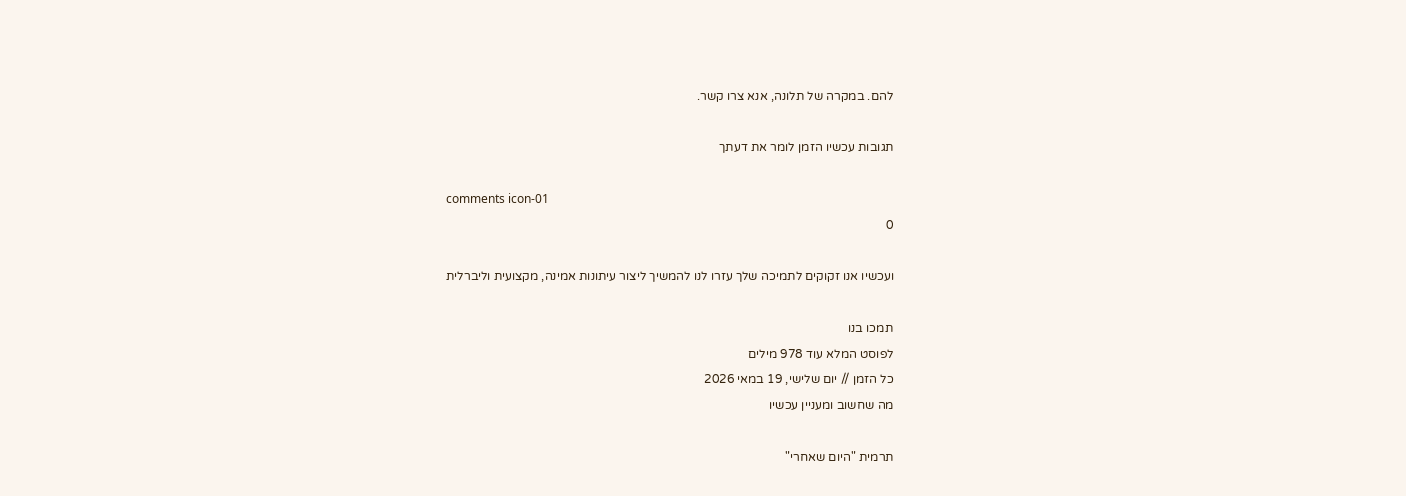להם. במקרה של תלונה, אנא צרו קשר.

תגובות עכשיו הזמן לומר את דעתך

comments icon-01
0

ועכשיו אנו זקוקים לתמיכה שלך עזרו לנו להמשיך ליצור עיתונות אמינה, מקצועית וליברלית

תמכו בנו
לפוסט המלא עוד 978 מילים
כל הזמן // יום שלישי, 19 במאי 2026
מה שחשוב ומעניין עכשיו

תרמית "היום שאחרי"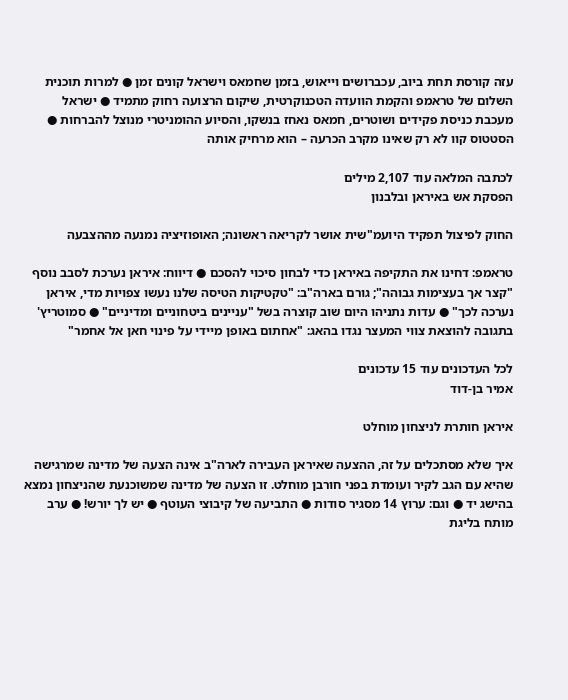עזה קורסת תחת ביוב, עכברושים וייאוש, בזמן שחמאס וישראל קונים זמן ● למרות תוכנית השלום של טראמפ והקמת הוועדה הטכנוקרטית, שיקום הרצועה רחוק מתמיד ● ישראל מעכבת כניסת פקידים ושוטרים, חמאס נאחז בנשקו, והסיוע ההומניטרי מנוצל להברחות ● הסטטוס קוו לא רק שאינו מקרב הכרעה – הוא מרחיק אותה

לכתבה המלאה עוד 2,107 מילים
הפסקת אש באיראן ובלבנון

החוק לפיצול תפקיד היועמ"שית אושר לקריאה ראשונה; האופוזיציה נמנעה מההצבעה

טראמפ: דחינו את התקיפה באיראן כדי לבחון סיכוי להסכם ● דיווח: איראן נערכת לסבב נוסף "קצר אך בעצימות גבוהה"; גורם בארה"ב: "טקטיקות הטיסה שלנו נעשו צפויות מדי, איראן נערכה לכך" ● עדות נתניהו היום שוב קוצרה בשל "עניינים ביטחוניים ומדיניים" ● סמוטריץ' בתגובה להוצאת צווי המעצר נגדו בהאג: "אחתום באופן מיידי על פינוי חאן אל אחמר"

לכל העדכונים עוד 15 עדכונים
אמיר בן-דוד

איראן חותרת לניצחון מוחלט

איך שלא מסתכלים על זה, ההצעה שאיראן העבירה לארה"ב אינה הצעה של מדינה שמרגישה שהיא עם הגב לקיר ועומדת בפני חורבן מוחלט. זו הצעה של מדינה שמשוכנעת שהניצחון נמצא בהישג יד ● וגם: ערוץ 14 מסגיר סודות ● התביעה של קיבוצי העוטף ● יש לך יורש! ● ערב מותח בליגת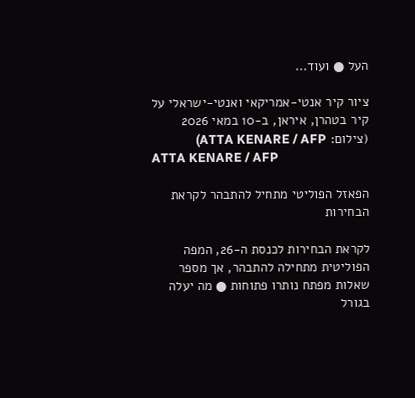העל ● ועוד...

ציור קיר אנטי-אמריקאי ואנטי-ישראלי על קיר בטהרן, איראן, ב-10 במאי 2026 (צילום: ATTA KENARE / AFP)
ATTA KENARE / AFP

הפאזל הפוליטי מתחיל להתבהר לקראת הבחירות

לקראת הבחירות לכנסת ה-26, המפה הפוליטית מתחילה להתבהר, אך מספר שאלות מפתח נותרו פתוחות ● מה יעלה בגורל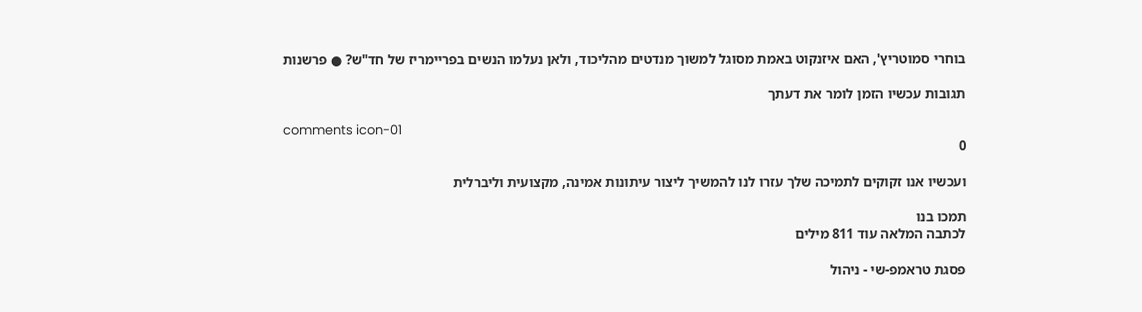בוחרי סמוטריץ', האם איזנקוט באמת מסוגל למשוך מנדטים מהליכוד, ולאן נעלמו הנשים בפריימריז של חד"ש? ● פרשנות

תגובות עכשיו הזמן לומר את דעתך

comments icon-01
0

ועכשיו אנו זקוקים לתמיכה שלך עזרו לנו להמשיך ליצור עיתונות אמינה, מקצועית וליברלית

תמכו בנו
לכתבה המלאה עוד 811 מילים

פסגת טראמפ-שי - ניהול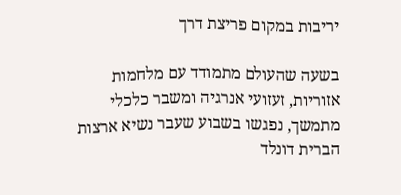יריבות במקום פריצת דרך

בשעה שהעולם מתמודד עם מלחמות אזוריות, זעזועי אנרגיה ומשבר כלכלי מתמשך, נפגשו בשבוע שעבר נשיא ארצות הברית דונלד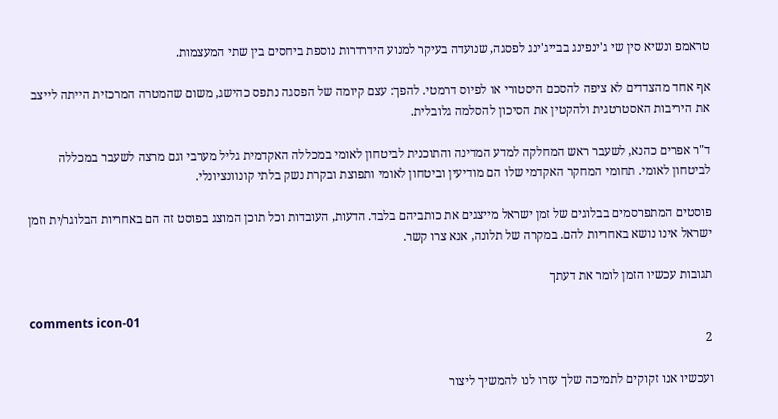טראמפ ונשיא סין שי ג'ינפינג בבייג'ינג לפסגה, שנועדה בעיקר למנוע הידרדרות נוספת ביחסים בין שתי המעצמות.

אף אחד מהצדדים לא ציפה להסכם היסטורי או לפיוס דרמטי. להפך: עצם קיומה של הפסגה נתפס כהישג, משום שהמטרה המרכזית הייתה לייצב את היריבות האסטרטגית ולהקטין את הסיכון להסלמה גלובלית.

ד"ר אפרים כהנא, לשעבר ראש המחלקה למדע המדינה והתוכנית לביטחון לאומי במכללה האקדמית גליל מערבי וגם מרצה לשעבר במכללה לביטחון לאומי. תחומי המחקר האקדמי שלו הם מודיעין וביטחון לאומי ותפוצת ובקרת נשק בלתי קונוונציונלי.

פוסטים המתפרסמים בבלוגים של זמן ישראל מייצגים את כותביהם בלבד. הדעות, העובדות וכל תוכן המוצג בפוסט זה הם באחריות הבלוגר/ית וזמן ישראל אינו נושא באחריות להם. במקרה של תלונה, אנא צרו קשר.

תגובות עכשיו הזמן לומר את דעתך

comments icon-01
2

ועכשיו אנו זקוקים לתמיכה שלך עזרו לנו להמשיך ליצור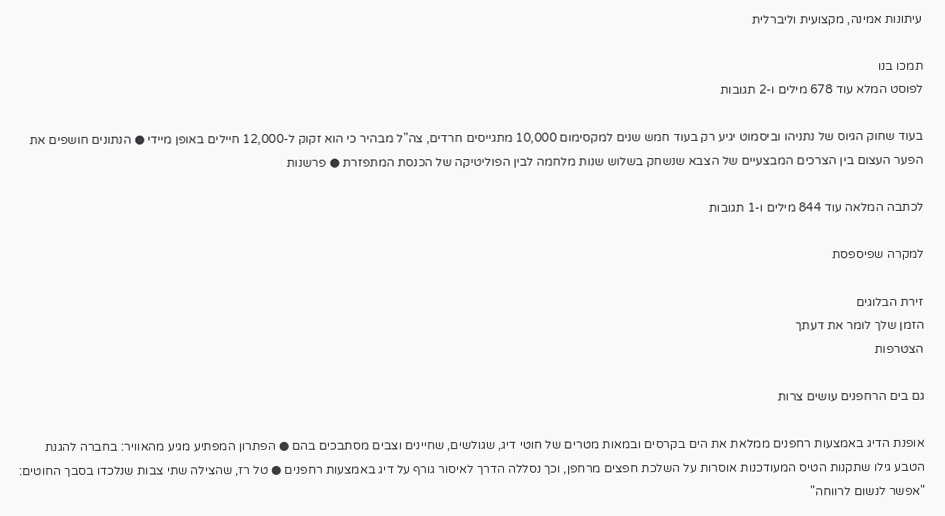עיתונות אמינה, מקצועית וליברלית

תמכו בנו
לפוסט המלא עוד 678 מילים ו-2 תגובות

בעוד שחוק הגיוס של נתניהו וביסמוט יגיע רק בעוד חמש שנים למקסימום 10,000 מתגייסים חרדים, צה"ל מבהיר כי הוא זקוק ל-12,000 חיילים באופן מיידי ● הנתונים חושפים את הפער העצום בין הצרכים המבצעיים של הצבא שנשחק בשלוש שנות מלחמה לבין הפוליטיקה של הכנסת המתפזרת ● פרשנות

לכתבה המלאה עוד 844 מילים ו-1 תגובות

למקרה שפיספסת

זירת הבלוגים
הזמן שלך לומר את דעתך
הצטרפות

גם בים הרחפנים עושים צרות

אופנת הדיג באמצעות רחפנים ממלאת את הים בקרסים ובמאות מטרים של חוטי דיג, שגולשים, שחיינים וצבים מסתבכים בהם ● הפתרון המפתיע מגיע מהאוויר: בחברה להגנת הטבע גילו שתקנות הטיס המעודכנות אוסרות על השלכת חפצים מרחפן, וכך נסללה הדרך לאיסור גורף על דיג באמצעות רחפנים ● טל רז, שהצילה שתי צבות שנלכדו בסבך החוטים: "אפשר לנשום לרווחה"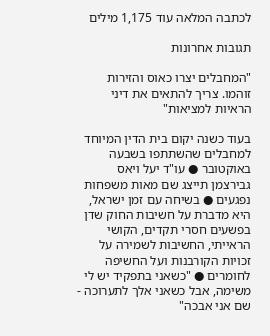לכתבה המלאה עוד 1,175 מילים

תגובות אחרונות

"המחבלים יצרו כאוס והזירות זוהמו. צריך להתאים את דיני הראיות למציאות"

בעוד כשנה יקום בית הדין המיוחד למחבלים שהשתתפו בשבעה באוקטובר ● עו"ד יעל ויאס גבירצמן תייצג שם מאות משפחות נפגעים ● בשיחה עם זמן ישראל, היא מדברת על חשיבות החוק שדן בפשעים חסרי תקדים, הקושי הראייתי, החשיבות לשמירה על זכויות הקורבנות ועל החשיפה לחומרים ● "כשאני בתפקיד יש לי משימה, אבל כשאני אלך לתערוכה - שם אני אבכה"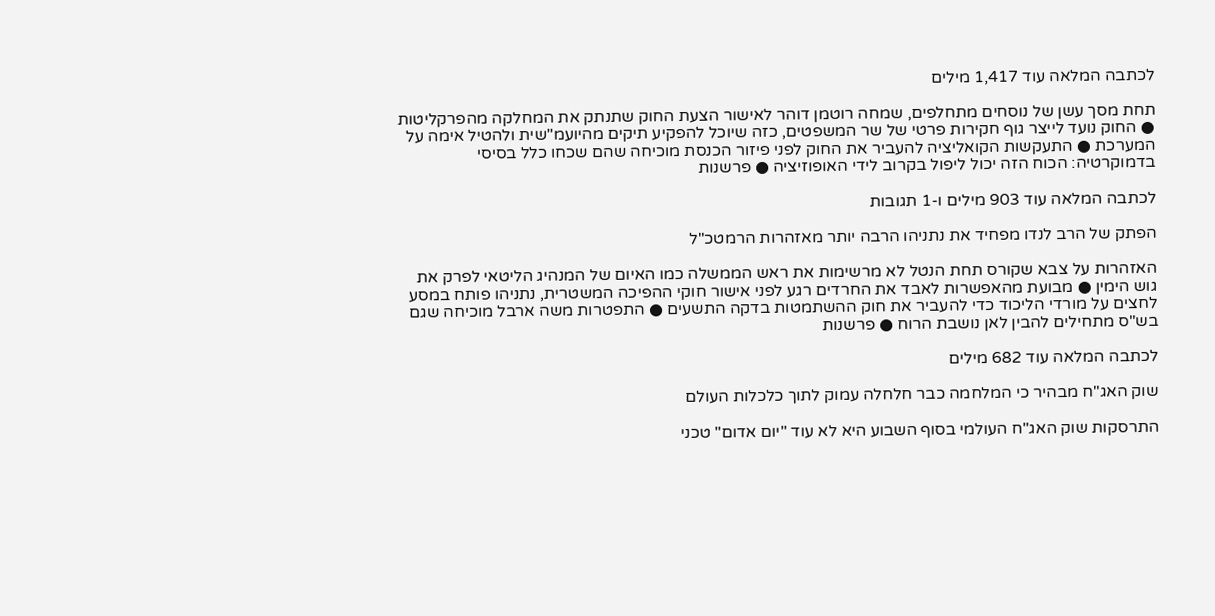לכתבה המלאה עוד 1,417 מילים

תחת מסך עשן של נוסחים מתחלפים, שמחה רוטמן דוהר לאישור הצעת החוק שתנתק את המחלקה מהפרקליטות ● החוק נועד לייצר גוף חקירות פרטי של שר המשפטים, כזה שיוכל להפקיע תיקים מהיועמ"שית ולהטיל אימה על המערכת ● התעקשות הקואליציה להעביר את החוק לפני פיזור הכנסת מוכיחה שהם שכחו כלל בסיסי בדמוקרטיה: הכוח הזה יכול ליפול בקרוב לידי האופוזיציה ● פרשנות

לכתבה המלאה עוד 903 מילים ו-1 תגובות

הפתק של הרב לנדו מפחיד את נתניהו הרבה יותר מאזהרות הרמטכ"ל

האזהרות על צבא שקורס תחת הנטל לא מרשימות את ראש הממשלה כמו האיום של המנהיג הליטאי לפרק את גוש הימין ● מבועת מהאפשרות לאבד את החרדים רגע לפני אישור חוקי ההפיכה המשטרית, נתניהו פותח במסע לחצים על מורדי הליכוד כדי להעביר את חוק ההשתמטות בדקה התשעים ● התפטרות משה ארבל מוכיחה שגם בש"ס מתחילים להבין לאן נושבת הרוח ● פרשנות

לכתבה המלאה עוד 682 מילים

שוק האג"ח מבהיר כי המלחמה כבר חלחלה עמוק לתוך כלכלות העולם

התרסקות שוק האג"ח העולמי בסוף השבוע היא לא עוד "יום אדום" טכני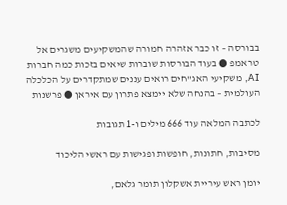בבורסה – זו כבר אזהרה חמורה שהמשקיעים משגרים אל טראמפ ● בעוד הבורסות שוברות שיאים בזכות כמה חברות AI, משקיעי האג"חים רואים עננים שמתקדרים על הכלכלה העולמית – בהנחה שלא יימצא פתרון עם איראן ● פרשנות

לכתבה המלאה עוד 666 מילים ו-1 תגובות

מסיבות, חתונות, חופשות ופגישות עם ראשי הליכוד

יומן ראש עיריית אשקלון תומר גלאם,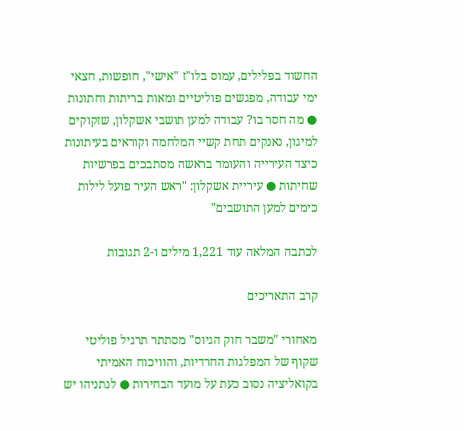החשוד בפלילים, עמוס בלו"ז "אישי", חופשות, חצאי ימי עבודה, מפגשים פוליטיים ומאות בריתות וחתונות ● מה חסר בו? עבודה למען תושבי אשקלון, שזקוקים למיגון, נאנקים תחת קשיי המלחמה וקוראים בעיתונות כיצד העירייה והעומד בראשה מסתבכים בפרשיות שחיתות ● עיריית אשקלון: "ראש העיר פועל לילות כימים למען התושבים"

לכתבה המלאה עוד 1,221 מילים ו-2 תגובות

קרב התאריכים

מאחורי "משבר חוק הגיוס" מסתתר תרגיל פוליטי שקוף של המפלגות החרדיות, והוויכוח האמיתי בקואליציה נסוב כעת על מועד הבחירות ● לנתניהו יש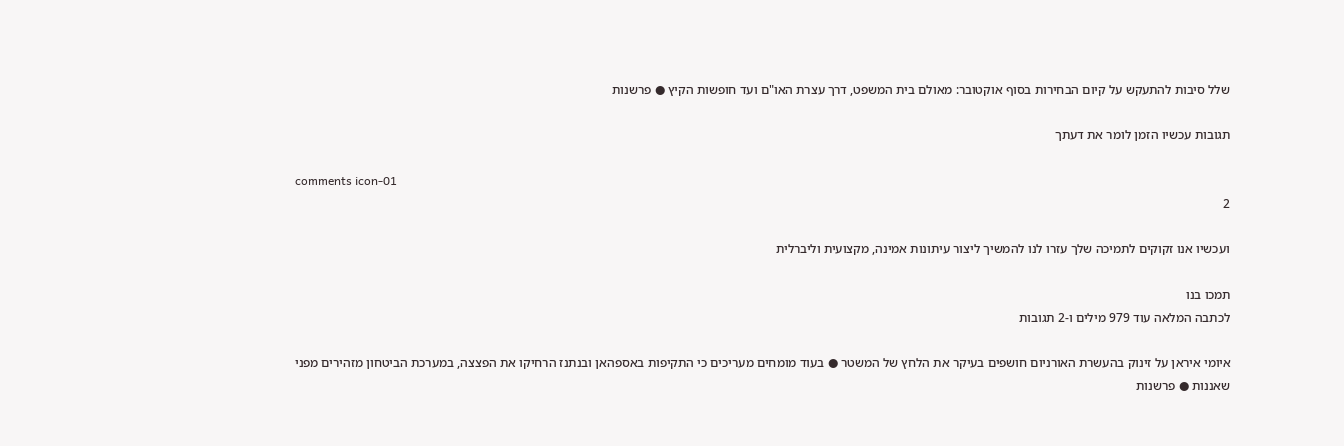שלל סיבות להתעקש על קיום הבחירות בסוף אוקטובר: מאולם בית המשפט, דרך עצרת האו"ם ועד חופשות הקיץ ● פרשנות

תגובות עכשיו הזמן לומר את דעתך

comments icon-01
2

ועכשיו אנו זקוקים לתמיכה שלך עזרו לנו להמשיך ליצור עיתונות אמינה, מקצועית וליברלית

תמכו בנו
לכתבה המלאה עוד 979 מילים ו-2 תגובות

איומי איראן על זינוק בהעשרת האורניום חושפים בעיקר את הלחץ של המשטר ● בעוד מומחים מעריכים כי התקיפות באספהאן ובנתנז הרחיקו את הפצצה, במערכת הביטחון מזהירים מפני שאננות ● פרשנות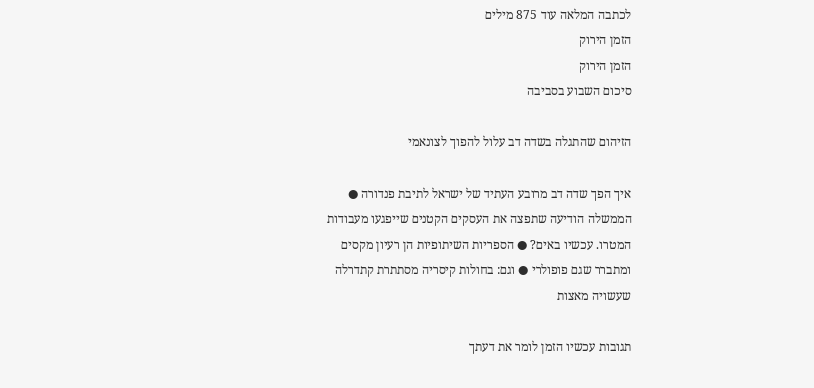לכתבה המלאה עוד 875 מילים
הזמן הירוק
הזמן הירוק
סיכום השבוע בסביבה

הזיהום שהתגלה בשדה דב עלול להפוך לצונאמי

איך הפך שדה דב מרובע העתיד של ישראל לתיבת פנדורה ● הממשלה הודיעה שתפצה את העסקים הקטנים שייפגעו מעבודות המטרו. עכשיו באים? ● הספריות השיתופיות הן רעיון מקסים ומתברר שגם פופולרי ● וגם: בחולות קיסריה מסתתרת קתדרלה שעשויה מאצות

תגובות עכשיו הזמן לומר את דעתך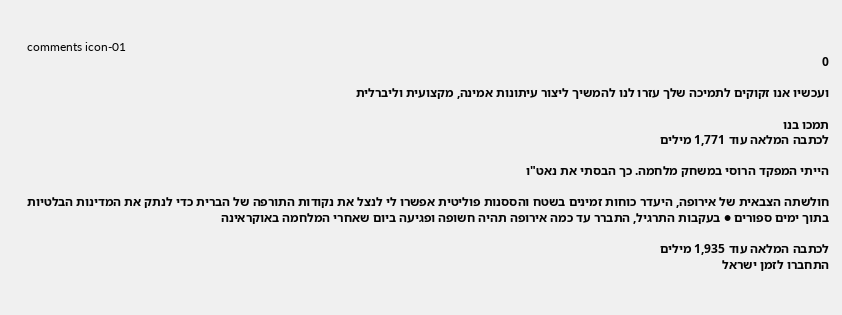comments icon-01
0

ועכשיו אנו זקוקים לתמיכה שלך עזרו לנו להמשיך ליצור עיתונות אמינה, מקצועית וליברלית

תמכו בנו
לכתבה המלאה עוד 1,771 מילים

הייתי המפקד הרוסי במשחק מלחמה. כך הבסתי את נאט"ו

חולשתה הצבאית של אירופה, היעדר כוחות זמינים בשטח והססנות פוליטית אפשרו לי לנצל את נקודות התורפה של הברית כדי לנתק את המדינות הבלטיות בתוך ימים ספורים ● בעקבות התרגיל, התברר עד כמה אירופה תהיה חשופה ופגיעה ביום שאחרי המלחמה באוקראינה

לכתבה המלאה עוד 1,935 מילים
התחברו לזמן ישראל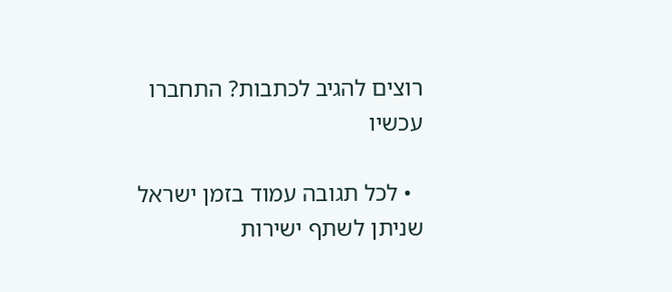רוצים להגיב לכתבות? התחברו עכשיו

  • לכל תגובה עמוד בזמן ישראל שניתן לשתף ישירות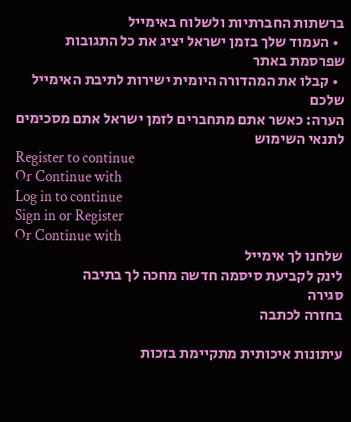ברשתות החברתיות ולשלוח באימייל
  • העמוד שלך בזמן ישראל יציג את כל התגובות שפרסמת באתר
  • קבלו את המהדורה היומית ישירות לתיבת האימייל שלכם
הערה: כאשר אתם מתחברים לזמן ישראל אתם מסכימים לתנאי השימוש
Register to continue
Or Continue with
Log in to continue
Sign in or Register
Or Continue with
שלחנו לך אימייל
לינק לקביעת סיסמה חדשה מחכה לך בתיבה
סגירה
בחזרה לכתבה

עיתונות איכותית מתקיימת בזכות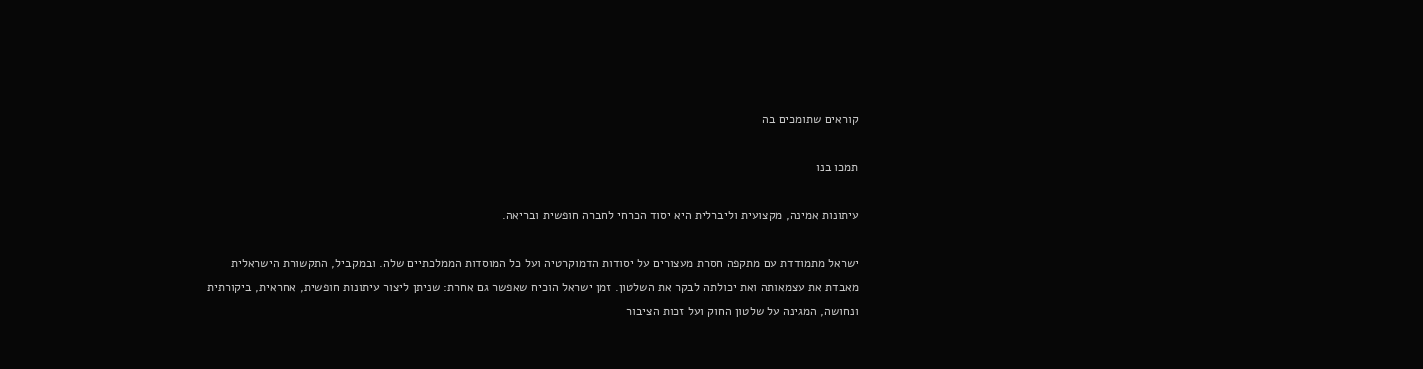קוראים שתומכים בה

תמכו בנו

עיתונות אמינה, מקצועית וליברלית היא יסוד הכרחי לחברה חופשית ובריאה.

ישראל מתמודדת עם מתקפה חסרת מעצורים על יסודות הדמוקרטיה ועל כל המוסדות הממלכתיים שלה. ובמקביל, התקשורת הישראלית מאבדת את עצמאותה ואת יכולתה לבקר את השלטון. זמן ישראל הוכיח שאפשר גם אחרת: שניתן ליצור עיתונות חופשית, אחראית, ביקורתית ונחושה, המגינה על שלטון החוק ועל זכות הציבור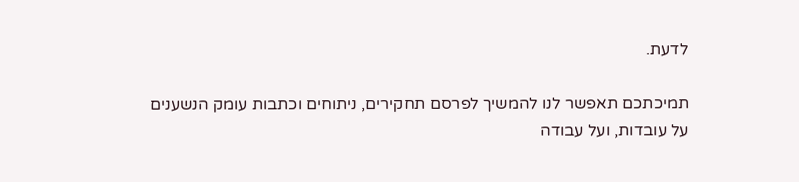לדעת.

תמיכתכם תאפשר לנו להמשיך לפרסם תחקירים, ניתוחים וכתבות עומק הנשענים על עובדות, ועל עבודה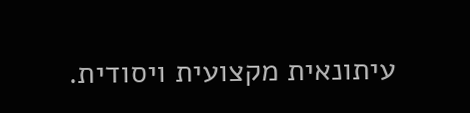עיתונאית מקצועית ויסודית.